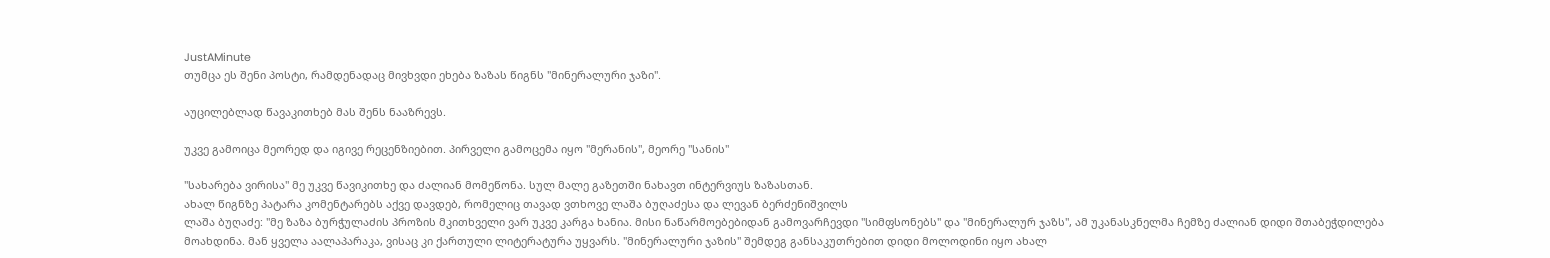JustAMinute
თუმცა ეს შენი პოსტი, რამდენადაც მივხვდი ეხება ზაზას წიგნს "მინერალური ჯაზი".

აუცილებლად წავაკითხებ მას შენს ნააზრევს.

უკვე გამოიცა მეორედ და იგივე რეცენზიებით. პირველი გამოცემა იყო "მერანის", მეორე "სანის"

"სახარება ვირისა" მე უკვე წავიკითხე და ძალიან მომეწონა. სულ მალე გაზეთში ნახავთ ინტერვიუს ზაზასთან.
ახალ წიგნზე პატარა კომენტარებს აქვე დავდებ, რომელიც თავად ვთხოვე ლაშა ბუღაძესა და ლევან ბერძენიშვილს
ლაშა ბუღაძე: "მე ზაზა ბურჭულაძის პროზის მკითხველი ვარ უკვე კარგა ხანია. მისი ნაწარმოებებიდან გამოვარჩევდი "სიმფსონებს" და "მინერალურ ჯაზს", ამ უკანასკნელმა ჩემზე ძალიან დიდი შთაბეჭდილება მოახდინა. მან ყველა აალაპარაკა, ვისაც კი ქართული ლიტერატურა უყვარს. "მინერალური ჯაზის" შემდეგ განსაკუთრებით დიდი მოლოდინი იყო ახალ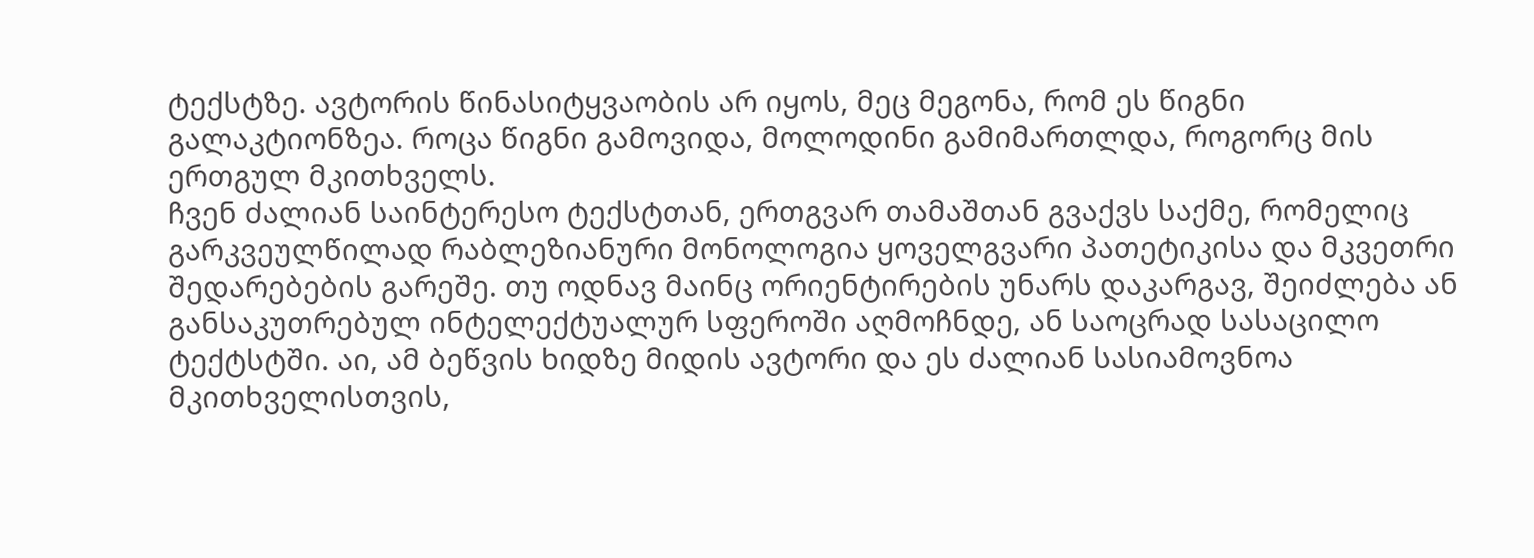ტექსტზე. ავტორის წინასიტყვაობის არ იყოს, მეც მეგონა, რომ ეს წიგნი გალაკტიონზეა. როცა წიგნი გამოვიდა, მოლოდინი გამიმართლდა, როგორც მის ერთგულ მკითხველს.
ჩვენ ძალიან საინტერესო ტექსტთან, ერთგვარ თამაშთან გვაქვს საქმე, რომელიც გარკვეულწილად რაბლეზიანური მონოლოგია ყოველგვარი პათეტიკისა და მკვეთრი შედარებების გარეშე. თუ ოდნავ მაინც ორიენტირების უნარს დაკარგავ, შეიძლება ან განსაკუთრებულ ინტელექტუალურ სფეროში აღმოჩნდე, ან საოცრად სასაცილო ტექტსტში. აი, ამ ბეწვის ხიდზე მიდის ავტორი და ეს ძალიან სასიამოვნოა მკითხველისთვის,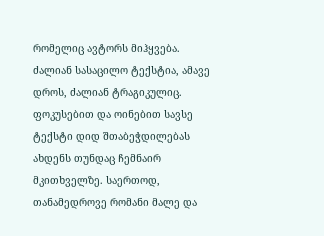რომელიც ავტორს მიჰყვება. ძალიან სასაცილო ტექსტია, ამავე დროს, ძალიან ტრაგიკულიც.
ფოკუსებით და ოინებით სავსე ტექსტი დიდ შთაბეჭდილებას ახდენს თუნდაც ჩემნაირ მკითხველზე. საერთოდ, თანამედროვე რომანი მალე და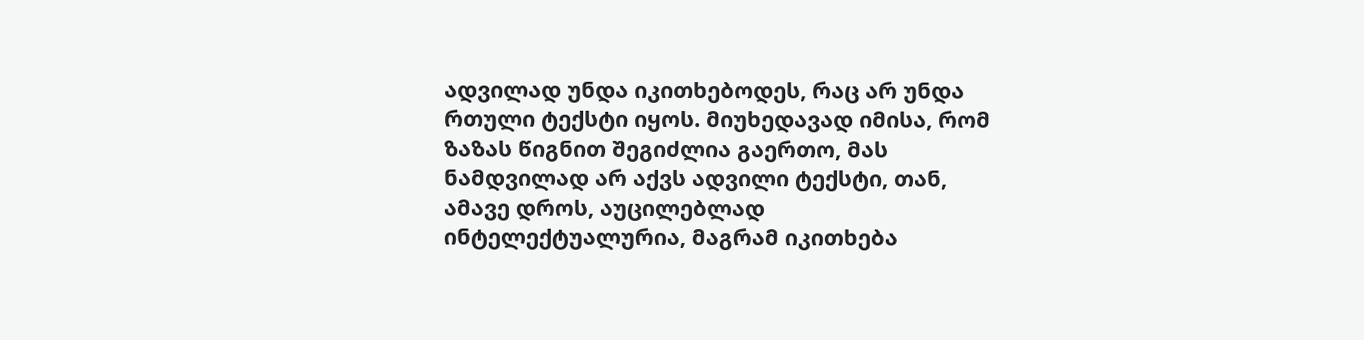ადვილად უნდა იკითხებოდეს, რაც არ უნდა რთული ტექსტი იყოს. მიუხედავად იმისა, რომ ზაზას წიგნით შეგიძლია გაერთო, მას ნამდვილად არ აქვს ადვილი ტექსტი, თან, ამავე დროს, აუცილებლად ინტელექტუალურია, მაგრამ იკითხება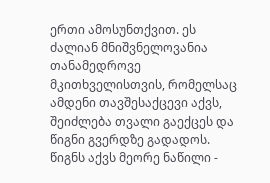ერთი ამოსუნთქვით. ეს ძალიან მნიშვნელოვანია თანამედროვე მკითხველისთვის, რომელსაც ამდენი თავშესაქცევი აქვს, შეიძლება თვალი გაექცეს და წიგნი გვერდზე გადადოს.
წიგნს აქვს მეორე ნაწილი -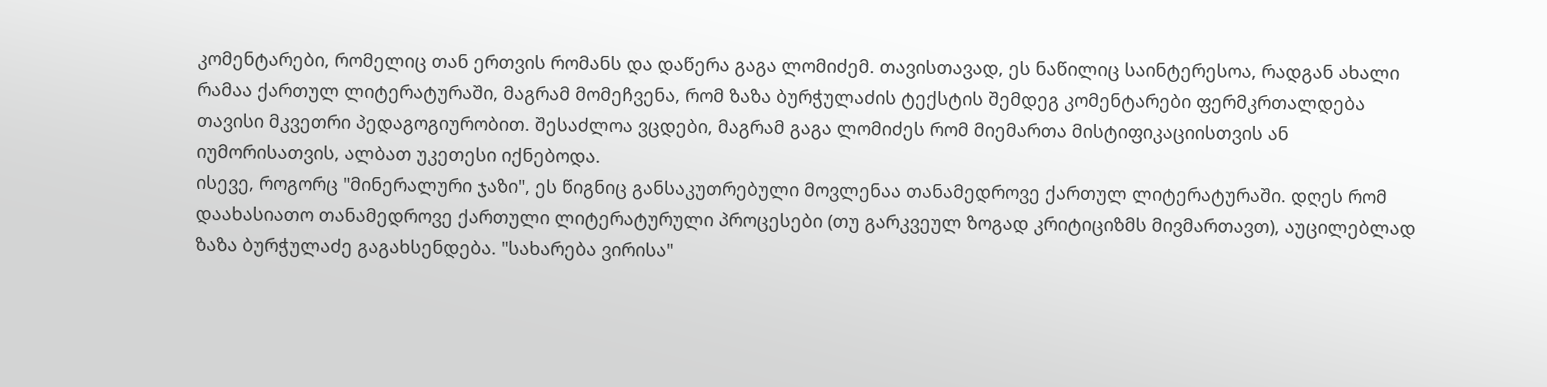კომენტარები, რომელიც თან ერთვის რომანს და დაწერა გაგა ლომიძემ. თავისთავად, ეს ნაწილიც საინტერესოა, რადგან ახალი რამაა ქართულ ლიტერატურაში, მაგრამ მომეჩვენა, რომ ზაზა ბურჭულაძის ტექსტის შემდეგ კომენტარები ფერმკრთალდება თავისი მკვეთრი პედაგოგიურობით. შესაძლოა ვცდები, მაგრამ გაგა ლომიძეს რომ მიემართა მისტიფიკაციისთვის ან იუმორისათვის, ალბათ უკეთესი იქნებოდა.
ისევე, როგორც "მინერალური ჯაზი", ეს წიგნიც განსაკუთრებული მოვლენაა თანამედროვე ქართულ ლიტერატურაში. დღეს რომ დაახასიათო თანამედროვე ქართული ლიტერატურული პროცესები (თუ გარკვეულ ზოგად კრიტიციზმს მივმართავთ), აუცილებლად ზაზა ბურჭულაძე გაგახსენდება. "სახარება ვირისა"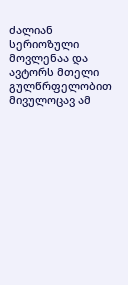ძალიან სერიოზული მოვლენაა და ავტორს მთელი გულწრფელობით მივულოცავ ამ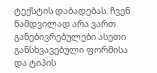ტექსტის დაბადებას. ჩვენ ნამდვილად არა ვართ განებივრებულები ასეთი განსხვავებული ფორმისა და ტიპის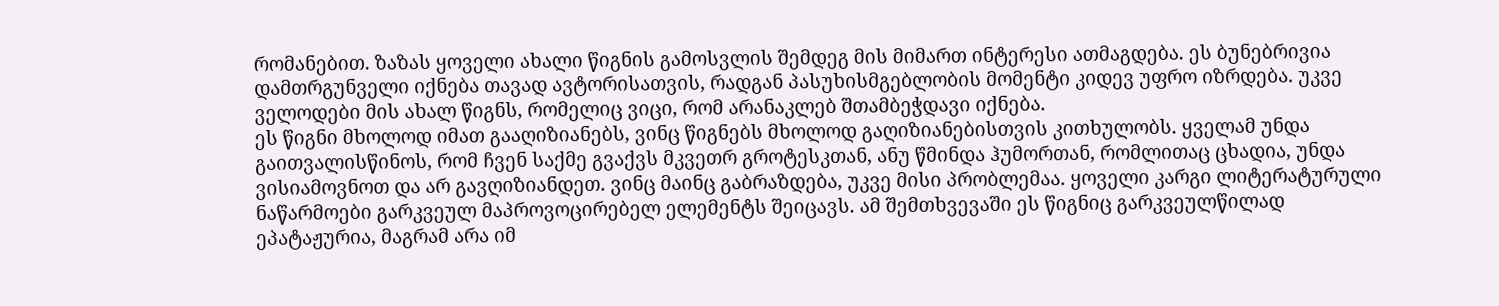რომანებით. ზაზას ყოველი ახალი წიგნის გამოსვლის შემდეგ მის მიმართ ინტერესი ათმაგდება. ეს ბუნებრივია დამთრგუნველი იქნება თავად ავტორისათვის, რადგან პასუხისმგებლობის მომენტი კიდევ უფრო იზრდება. უკვე ველოდები მის ახალ წიგნს, რომელიც ვიცი, რომ არანაკლებ შთამბეჭდავი იქნება.
ეს წიგნი მხოლოდ იმათ გააღიზიანებს, ვინც წიგნებს მხოლოდ გაღიზიანებისთვის კითხულობს. ყველამ უნდა გაითვალისწინოს, რომ ჩვენ საქმე გვაქვს მკვეთრ გროტესკთან, ანუ წმინდა ჰუმორთან, რომლითაც ცხადია, უნდა ვისიამოვნოთ და არ გავღიზიანდეთ. ვინც მაინც გაბრაზდება, უკვე მისი პრობლემაა. ყოველი კარგი ლიტერატურული ნაწარმოები გარკვეულ მაპროვოცირებელ ელემენტს შეიცავს. ამ შემთხვევაში ეს წიგნიც გარკვეულწილად ეპატაჟურია, მაგრამ არა იმ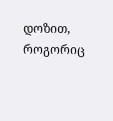დოზით, როგორიც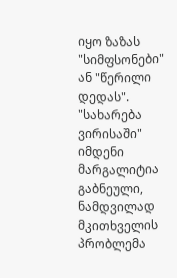იყო ზაზას "სიმფსონები" ან "წერილი დედას". "სახარება ვირისაში" იმდენი მარგალიტია გაბნეული, ნამდვილად მკითხველის პრობლემა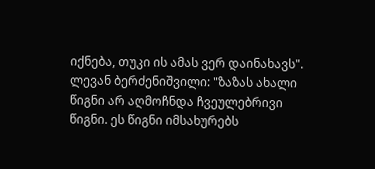იქნება, თუკი ის ამას ვერ დაინახავს".
ლევან ბერძენიშვილი: "ზაზას ახალი წიგნი არ აღმოჩნდა ჩვეულებრივი წიგნი. ეს წიგნი იმსახურებს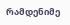რამდენიმე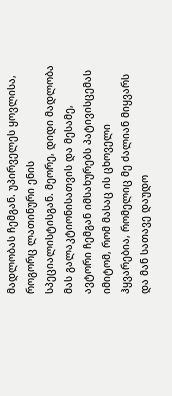მადლობას ჩემგან. უპირველეს ყოვლისა, როგორც ლათინური ენის სპეციალისტისგან. მეორე, დიდი მადლობა მას გალაკტიონისათვის და მესამე, ავტორი ჩემგან იმსახურებს პატივისცემას იმიტომ, რომ მასაც ის ცხოველი ჰყვარებია, რომელიც მე ძალიან მიყვარს და მან სათავე დაუდო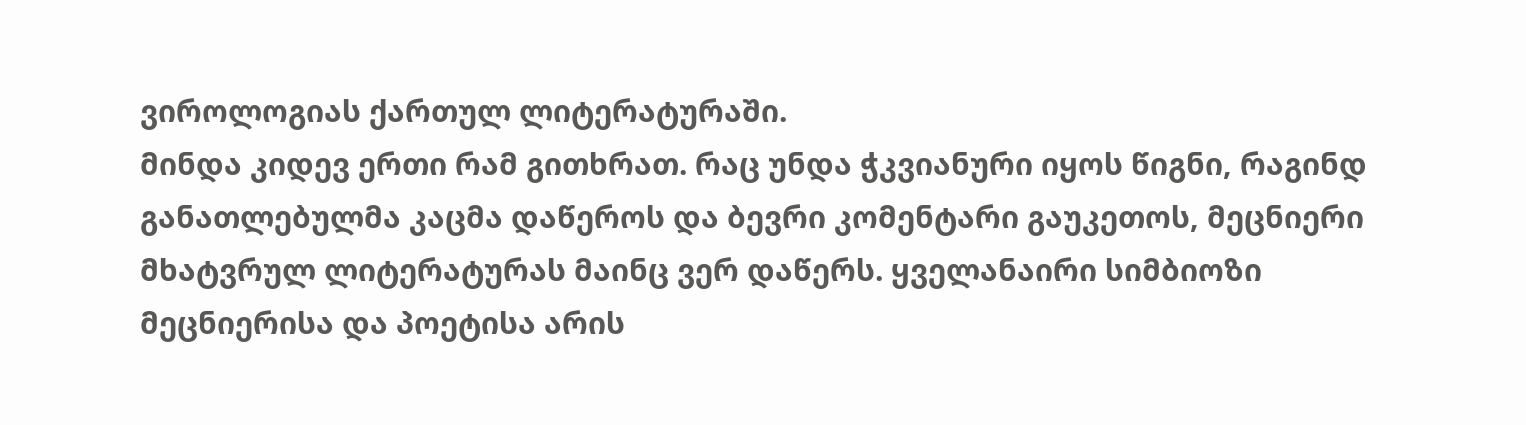ვიროლოგიას ქართულ ლიტერატურაში.
მინდა კიდევ ერთი რამ გითხრათ. რაც უნდა ჭკვიანური იყოს წიგნი, რაგინდ განათლებულმა კაცმა დაწეროს და ბევრი კომენტარი გაუკეთოს, მეცნიერი მხატვრულ ლიტერატურას მაინც ვერ დაწერს. ყველანაირი სიმბიოზი მეცნიერისა და პოეტისა არის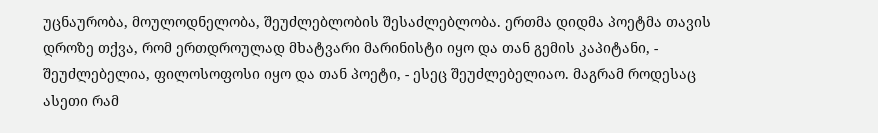უცნაურობა, მოულოდნელობა, შეუძლებლობის შესაძლებლობა. ერთმა დიდმა პოეტმა თავის დროზე თქვა, რომ ერთდროულად მხატვარი მარინისტი იყო და თან გემის კაპიტანი, - შეუძლებელია, ფილოსოფოსი იყო და თან პოეტი, - ესეც შეუძლებელიაო. მაგრამ როდესაც ასეთი რამ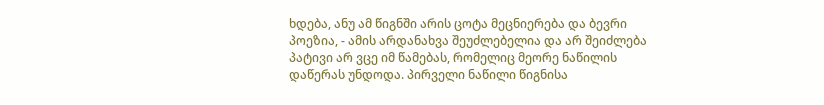ხდება, ანუ ამ წიგნში არის ცოტა მეცნიერება და ბევრი პოეზია, - ამის არდანახვა შეუძლებელია და არ შეიძლება პატივი არ ვცე იმ წამებას, რომელიც მეორე ნაწილის დაწერას უნდოდა. პირველი ნაწილი წიგნისა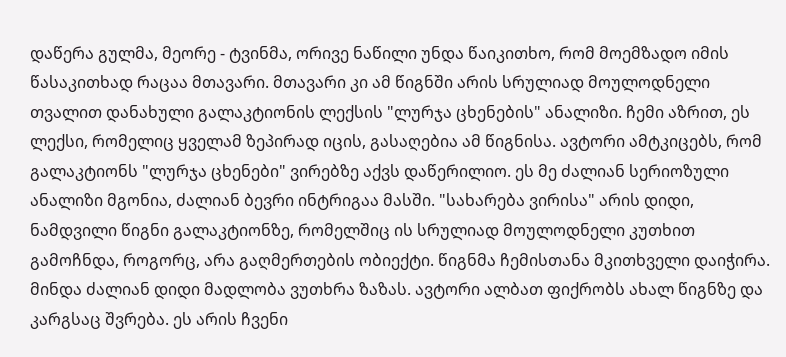დაწერა გულმა, მეორე - ტვინმა, ორივე ნაწილი უნდა წაიკითხო, რომ მოემზადო იმის წასაკითხად რაცაა მთავარი. მთავარი კი ამ წიგნში არის სრულიად მოულოდნელი თვალით დანახული გალაკტიონის ლექსის "ლურჯა ცხენების" ანალიზი. ჩემი აზრით, ეს ლექსი, რომელიც ყველამ ზეპირად იცის, გასაღებია ამ წიგნისა. ავტორი ამტკიცებს, რომ გალაკტიონს "ლურჯა ცხენები" ვირებზე აქვს დაწერილიო. ეს მე ძალიან სერიოზული ანალიზი მგონია, ძალიან ბევრი ინტრიგაა მასში. "სახარება ვირისა" არის დიდი, ნამდვილი წიგნი გალაკტიონზე, რომელშიც ის სრულიად მოულოდნელი კუთხით გამოჩნდა, როგორც, არა გაღმერთების ობიექტი. წიგნმა ჩემისთანა მკითხველი დაიჭირა.
მინდა ძალიან დიდი მადლობა ვუთხრა ზაზას. ავტორი ალბათ ფიქრობს ახალ წიგნზე და კარგსაც შვრება. ეს არის ჩვენი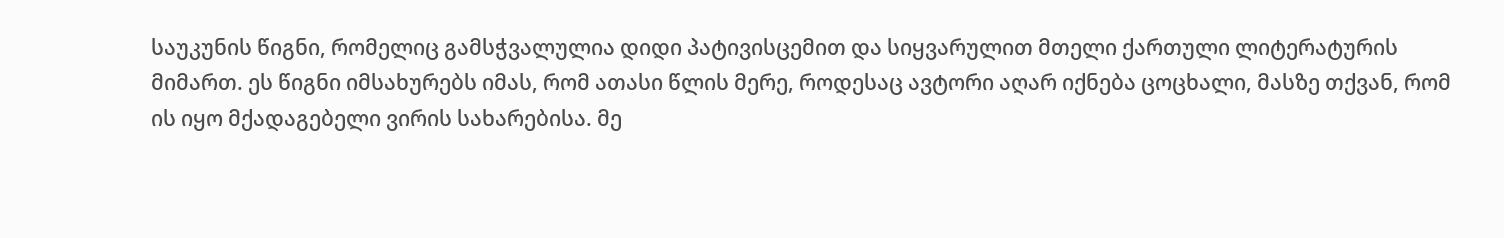საუკუნის წიგნი, რომელიც გამსჭვალულია დიდი პატივისცემით და სიყვარულით მთელი ქართული ლიტერატურის მიმართ. ეს წიგნი იმსახურებს იმას, რომ ათასი წლის მერე, როდესაც ავტორი აღარ იქნება ცოცხალი, მასზე თქვან, რომ ის იყო მქადაგებელი ვირის სახარებისა. მე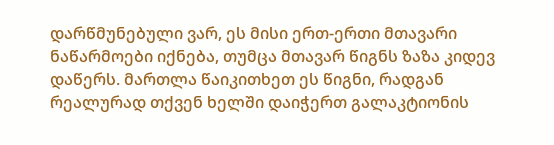დარწმუნებული ვარ, ეს მისი ერთ-ერთი მთავარი ნაწარმოები იქნება, თუმცა მთავარ წიგნს ზაზა კიდევ დაწერს. მართლა წაიკითხეთ ეს წიგნი, რადგან რეალურად თქვენ ხელში დაიჭერთ გალაკტიონის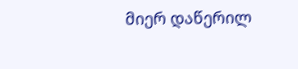მიერ დაწერილ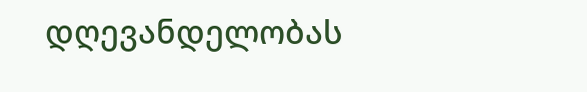დღევანდელობას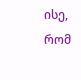ისე, რომ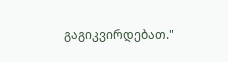გაგიკვირდებათ."